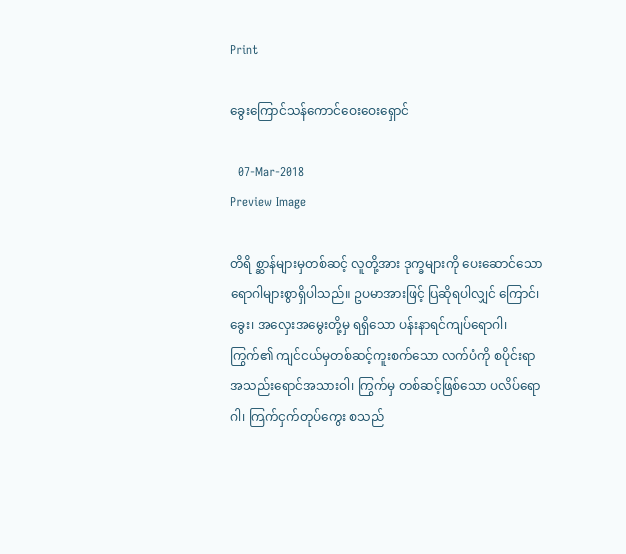Print

ခွေးကြောင်သန်ကောင်ဝေးဝေးရှောင်

  07-Mar-2018
Preview Image

တိရိ စ္ဆာန်များမှတစ်ဆင့် လူတို့အား ဒုက္ခများကို ပေးဆောင်သောရောဂါများစွာရှိပါသည်။ ဥပမာအားဖြင့် ပြဆိုရပါလျှင် ကြောင်၊ ခွေး၊ အလှေးအမွေးတို့မှ ရရှိသော ပန်းနာရင်ကျပ်ရောဂါ၊ ကြွက်၏ ကျင်ငယ်မှတစ်ဆင့်ကူးစက်သော လက်ပံကို စပိုင်းရာ အသည်းရောင်အသားဝါ၊ ကြွက်မှ တစ်ဆင့်ဖြစ်သော ပလိပ်ရောဂါ၊ ကြက်ငှက်တုပ်ကွေး စသည်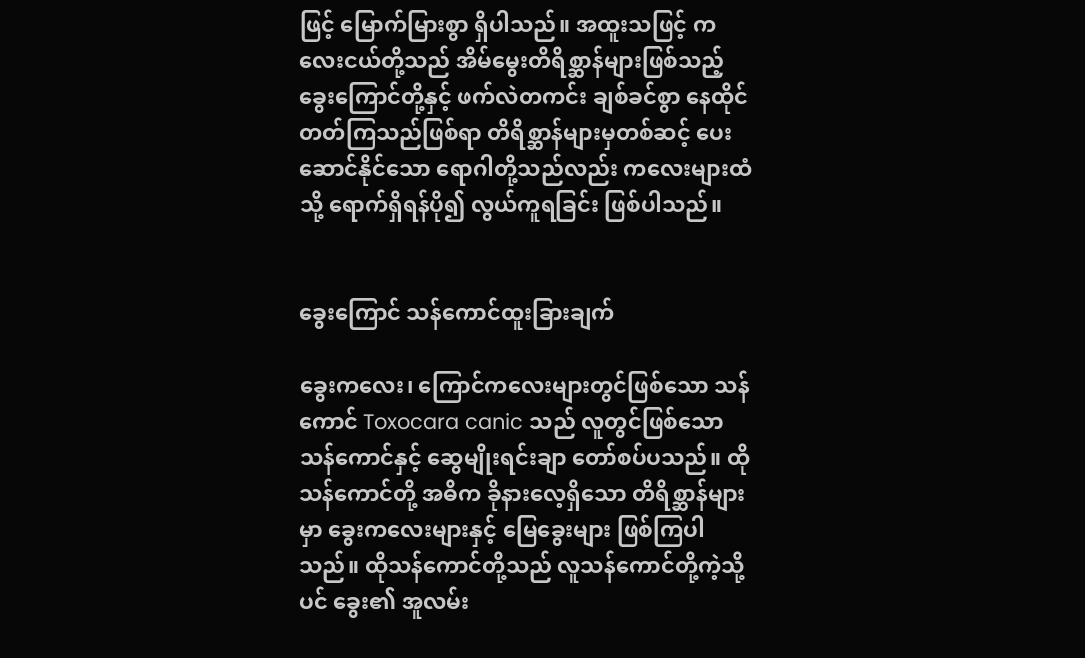ဖြင့် မြောက်မြားစွာ ရှိပါသည်။ အထူးသဖြင့် ကလေးငယ်တို့သည် အိမ်မွေးတိရိစ္ဆာန်များဖြစ်သည့် ခွေးကြောင်တို့နှင့် ဖက်လဲတကင်း ချစ်ခင်စွာ နေထိုင်တတ်ကြသည်ဖြစ်ရာ တိရိစ္ဆာန်များမှတစ်ဆင့် ပေးဆောင်နိုင်သော ရောဂါတို့သည်လည်း ကလေးများထံသို့ ရောက်ရှိရန်ပို၍ လွယ်ကူရခြင်း ဖြစ်ပါသည်။


ခွေးကြောင် သန်ကောင်ထူးခြားချက်

ခွေးကလေး၊ ကြောင်ကလေးများတွင်ဖြစ်သော သန်ကောင် Toxocara canic သည် လူတွင်ဖြစ်သော သန်ကောင်နှင့် ဆွေမျိုးရင်းချာ တော်စပ်ပသည်။ ထိုသန်ကောင်တို့ အဓိက ခိုနားလေ့ရှိသော တိရိစ္ဆာန်များမှာ ခွေးကလေးများနှင့် မြေခွေးများ ဖြစ်ကြပါသည်။ ထိုသန်ကောင်တို့သည် လူသန်ကောင်တို့ကဲ့သို့ပင် ခွေး၏ အူလမ်း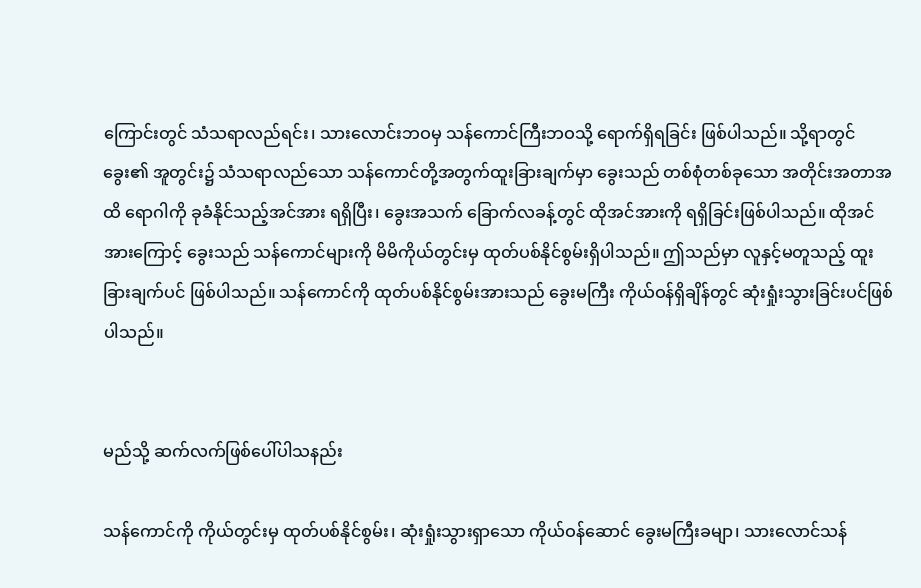ကြောင်းတွင် သံသရာလည်ရင်း၊ သားလောင်းဘဝမှ သန်ကောင်ကြီးဘဝသို့ ရောက်ရှိရခြင်း ဖြစ်ပါသည်။ သို့ရာတွင် ခွေး၏ အူတွင်း၌ သံသရာလည်သော သန်ကောင်တို့အတွက်ထူးခြားချက်မှာ ခွေးသည် တစ်စုံတစ်ခုသော အတိုင်းအတာအထိ ရောဂါကို ခုခံနိုင်သည့်အင်အား ရရှိပြီး၊ ခွေးအသက် ခြောက်လခန့်တွင် ထိုအင်အားကို ရရှိခြင်းဖြစ်ပါသည်။ ထိုအင်အားကြောင့် ခွေးသည် သန်ကောင်များကို မိမိကိုယ်တွင်းမှ ထုတ်ပစ်နိုင်စွမ်းရှိပါသည်။ ဤသည်မှာ လူနှင့်မတူသည့် ထူးခြားချက်ပင် ဖြစ်ပါသည်။ သန်ကောင်ကို ထုတ်ပစ်နိုင်စွမ်းအားသည် ခွေးမကြီး ကိုယ်ဝန်ရှိချိန်တွင် ဆုံးရှုံးသွားခြင်းပင်ဖြစ်ပါသည်။


မည်သို့ ဆက်လက်ဖြစ်ပေါ်ပါသနည်း

သန်ကောင်ကို ကိုယ်တွင်းမှ ထုတ်ပစ်နိုင်စွမ်း၊ ဆုံးရှုံးသွားရှာသော ကိုယ်ဝန်ဆောင် ခွေးမကြီးခမျာ၊ သားလောင်သန်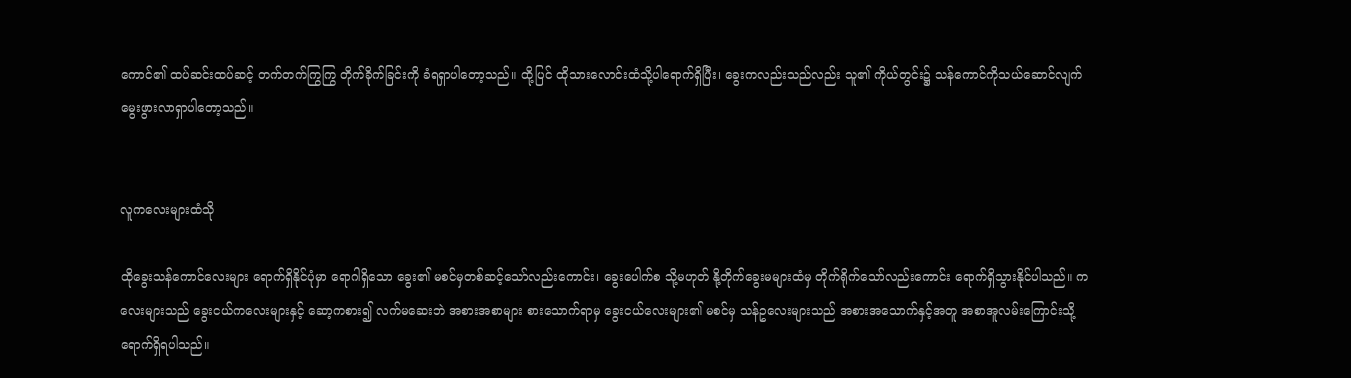ကောင်၏ ထပ်ဆင်းထပ်ဆင့် တက်တက်ကြွကြွ တိုက်ခိုက်ခြင်းကို ခံရရှာပါတော့သည်။ ထို့ပြင် ထိုသားလောင်းထံသို့ပါရောက်ရှိပြီး၊ ခွေးကလည်းသည်လည်း သူ၏ ကိုယ်တွင်း၌ သန်ကောင်ကိုသယ်ဆောင်လျက် မွေးဖွားလာရှာပါတော့သည်။


လူကလေးများထံသို

ထိုခွေးသန်ကောင်လေးများ ရောက်ရှိနိုင်ပုံမှာ ရောဂါရှိသော ခွေး၏ မစင်မှတစ်ဆင့်သော်လည်းကောင်း၊ ခွေးပေါက်စ သို့မဟုတ် နို့တိုက်ခွေးမများထံမှ တိုက်ရိုက်သော်လည်းကောင်း ရောက်ရှိသွားနိုင်ပါသည်။ ကလေးများသည် ခွေးငယ်ကလေးများနှင့် ဆော့ကစား၍ လက်မဆေးဘဲ အစားအစာများ စားသောက်ရာမှ ခွေးငယ်လေးများ၏ မစင်မှ သန်ဥလေးများသည် အစားအသောက်နှင့်အတူ အစာအူလမ်းကြောင်းသို့ ရောက်ရှိရပါသည်။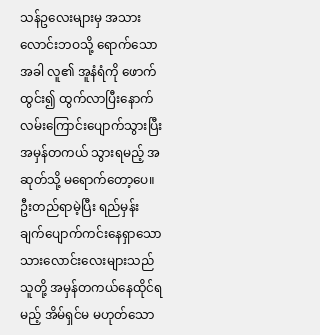သန်ဥလေးများမှ အသားလောင်းဘဝသို့ ရောက်သောအခါ လူ၏ အူနံရံကို ဖောက်ထွင်း၍ ထွက်လာပြီးနောက် လမ်းကြောင်းပျောက်သွားပြီး အမှန်တကယ် သွားရမည့် အဆုတ်သို့ မရောက်တော့ပေ။ ဦးတည်ရာမဲ့ပြီး ရည်မှန်းချက်ပျောက်ကင်းနေရှာသော သားလောင်းလေးများသည် သူတို့ အမှန်တကယ်နေထိုင်ရမည့် အိမ်ရှင်မ မဟုတ်သော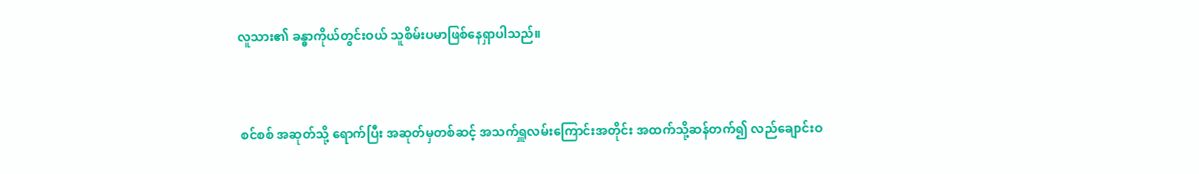လူသား၏ ခန္ဓာကိုယ်တွင်းဝယ် သူစိမ်းပမာဖြစ်နေရှာပါသည်။


 စင်စစ် အဆုတ်သို့ ရောက်ပြီး အဆုတ်မှတစ်ဆင့် အသက်ရှူလမ်းကြောင်းအတိုင်း အထက်သို့ဆန်တက်၍ လည်ချောင်းဝ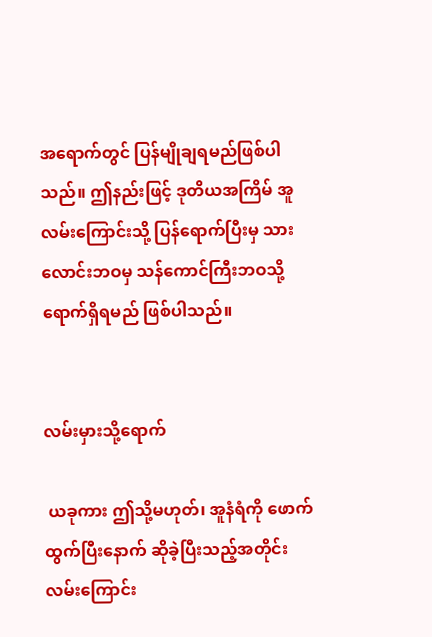အရောက်တွင် ပြန်မျိုချရမည်ဖြစ်ပါသည်။ ဤနည်းဖြင့် ဒုတိယအကြိမ် အူလမ်းကြောင်းသို့ ပြန်ရောက်ပြီးမှ သားလောင်းဘဝမှ သန်ကောင်ကြီးဘဝသို့ ရောက်ရှိရမည် ဖြစ်ပါသည်။


လမ်းမှားသို့ရောက်

 ယခုကား ဤသို့မဟုတ်၊ အူနံရံကို ဖောက်ထွက်ပြီးနောက် ဆိုခဲ့ပြီးသည့်အတိုင်း လမ်းကြောင်း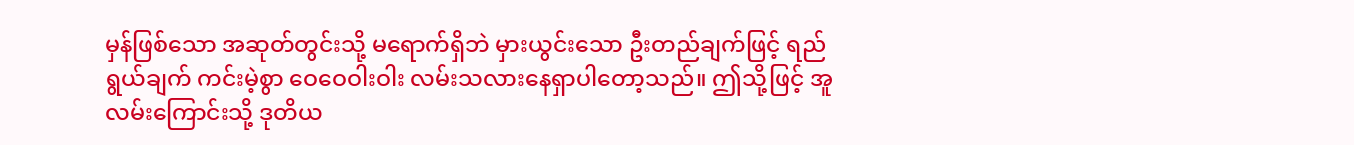မှန်ဖြစ်သော အဆုတ်တွင်းသို့ မရောက်ရှိဘဲ မှားယွင်းသော ဦးတည်ချက်ဖြင့် ရည်ရွယ်ချက် ကင်းမဲ့စွာ ဝေဝေဝါးဝါး လမ်းသလားနေရှာပါတော့သည်။ ဤသို့ဖြင့် အူလမ်းကြောင်းသို့ ဒုတိယ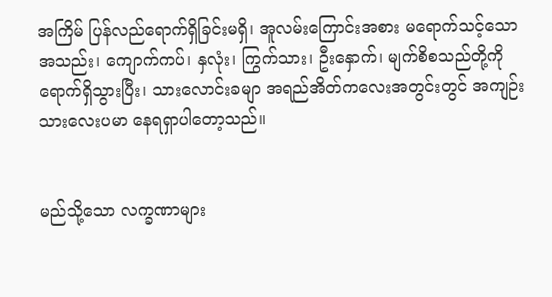အကြိမ် ပြန်လည်ရောက်ရှိခြင်းမရှိ၊ အူလမ်းကြောင်းအစား မရောက်သင့်သော အသည်း၊ ကျောက်ကပ်၊ နှလုံး၊ ကြွက်သား၊ ဦးနှောက်၊ မျက်စိစသည်တို့ကို ရောက်ရှိသွားပြီး၊ သားလောင်းခမျာ အရည်အိတ်ကလေးအတွင်းတွင် အကျဉ်းသားလေးပမာ နေရရှာပါတော့သည်။


မည်သို့သော လက္ခဏာများ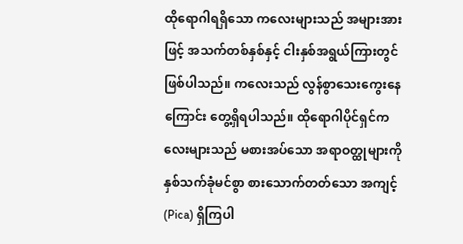ထိုရောဂါရရှိသော ကလေးများသည် အများအားဖြင့် အသက်တစ်နှစ်နှင့် ငါးနှစ်အရွယ်ကြားတွင် ဖြစ်ပါသည်။ ကလေးသည် လွန်စွာသေးကွေးနေကြောင်း တွေ့ရှိရပါသည်။ ထိုရောဂါပိုင်ရှင်ကလေးများသည် မစားအပ်သော အရာဝတ္ထုများကို နှစ်သက်ခုံမင်စွာ စားသောက်တတ်သော အကျင့် (Pica) ရှိကြပါ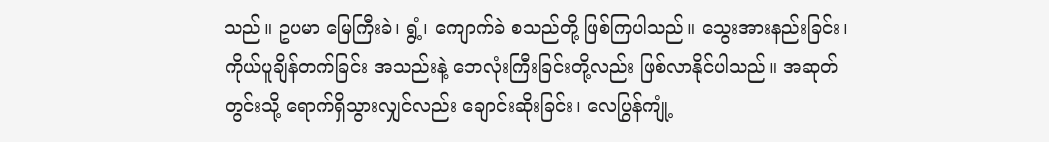သည်။ ဥပမာ မြေကြီးခဲ၊ ရွံ့၊ ကျောက်ခဲ စသည်တို့ ဖြစ်ကြပါသည်။ သွေးအားနည်းခြင်း၊ ကိုယ်ပူချိန်တက်ခြင်း အသည်းနဲ့ ဘေလုံးကြီးခြင်းတို့လည်း ဖြစ်လာနိုင်ပါသည်။ အဆုတ်တွင်းသို့ ရောက်ရှိသွားလျှင်လည်း ချောင်းဆိုးခြင်း၊ လေပြွန်ကျုံ့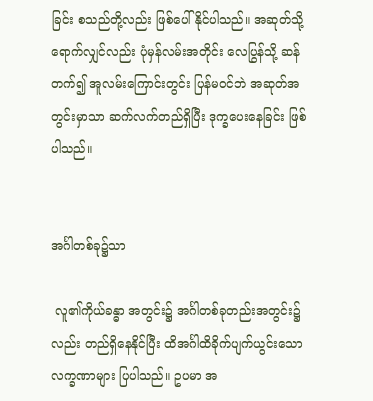ခြင်း စသည်တို့လည်း ဖြစ်ပေါ်နိုင်ပါသည်။ အဆုတ်သို့ ရောက်လျှင်လည်း ပုံမှန်လမ်းအတိုင်း လေပြွန်သို့ ဆန်တက်၍ အူလမ်းကြောင်းတွင်း ပြန်မဝင်ဘဲ အဆုတ်အတွင်းမှာသာ ဆက်လက်တည်ရှိပြီး ဒုက္ခပေးနေခြင်း ဖြစ်ပါသည်။


အင်္ဂါတစ်ခု၌သာ

 လူ၏ကိုယ်ခန္ဓာ အတွင်း၌ အင်္ဂါတစ်ခုတည်းအတွင်း၌လည်း တည်ရှိနေနိုင်ပြီး ထိအင်္ဂါထိခိုက်ပျက်ယွင်းသော လက္ခဏာများ ပြပါသည်။ ဥပမာ အ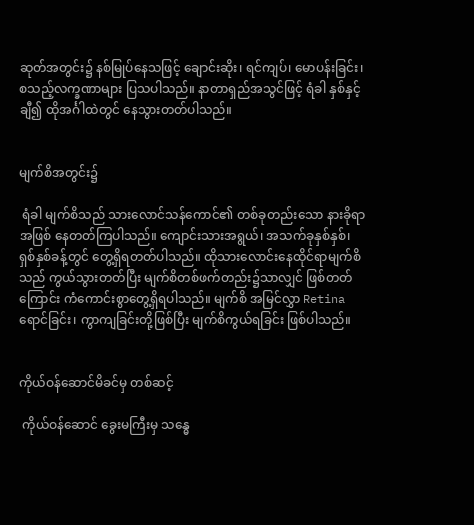ဆုတ်အတွင်း၌ နစ်မြုပ်နေသဖြင့် ချောင်းဆိုး၊ ရင်ကျပ်၊ မောပန်းခြင်း၊ စသည့်လက္ခဏာများ ပြသပါသည်။ နာတာရှည်အသွင်ဖြင့် ရံခါ နှစ်နှင့်ချီ၍ ထိုအင်္ဂါထဲတွင် နေသွားတတ်ပါသည်။


မျက်စိအတွင်း၌

 ရံခါ မျက်စိသည် သားလောင်သန်ကောင်၏ တစ်ခုတည်းသော နားခိုရာအဖြစ် နေတတ်ကြပါသည်။ ကျောင်းသားအရွယ်၊ အသက်ခုနှစ်နှစ်၊ ရှစ်နှစ်ခန့်တွင် တွေ့ရှိရတတ်ပါသည်။ ထိုသားလောင်းနေထိုင်ရာမျက်စိသည် ကွယ်သွားတတ်ပြီး မျက်စိတစ်ဖက်တည်း၌သာလျှင် ဖြစ်တတ်ကြောင်း ကံကောင်းစွာတွေ့ရှိရပါသည်။ မျက်စိ အမြင်လွှာ Retina ရောင်ခြင်း၊ ကွာကျခြင်းတို့ဖြစ်ပြီး မျက်စိကွယ်ရခြင်း ဖြစ်ပါသည်။


ကိုယ်ဝန်ဆောင်မိခင်မှ တစ်ဆင့်

 ကိုယ်ဝန်ဆောင် ခွေးမကြီးမှ သန္ဓေ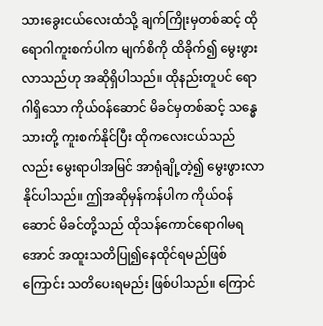သားခွေးငယ်လေးထံသို့ ချက်ကြိုးမှတစ်ဆင့် ထိုရောဂါကူးစက်ပါက မျက်စိကို ထိခိုက်၍ မွေးဖွားလာသည်ဟု အဆိုရှိပါသည်။ ထိုနည်းတူပင် ရောဂါရှိသော ကိုယ်ဝန်ဆောင် မိခင်မှတစ်ဆင့် သန္ဓေသားတို့ ကူးစက်နိုင်ပြီး ထိုကလေးငယ်သည်လည်း မွေးရာပါအမြင် အာရုံချို့တဲ့၍ မွေးဖွားလာနိုင်ပါသည်။ ဤအဆိုမှန်ကန်ပါက ကိုယ်ဝန်ဆောင် မိခင်တို့သည် ထိုသန်ကောင်ရောဂါမရအောင် အထူးသတိပြု၍နေထိုင်ရမည်ဖြစ်ကြောင်း သတိပေးရမည်း ဖြစ်ပါသည်။ ကြောင်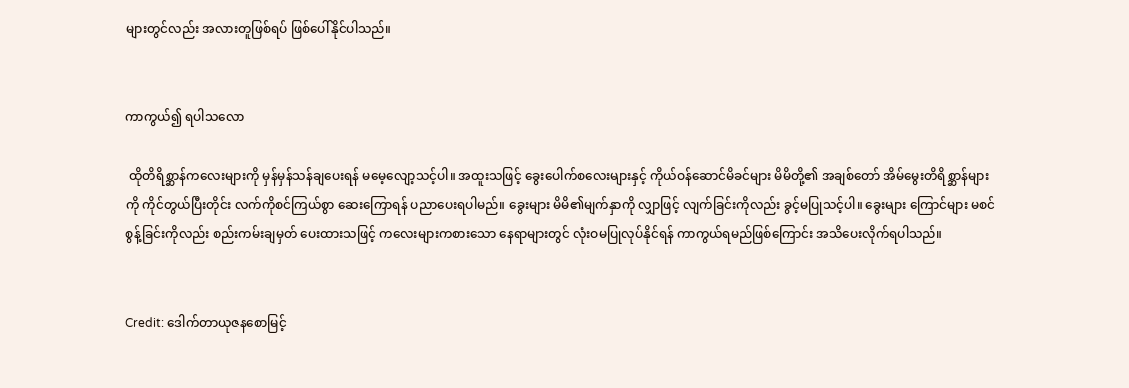များတွင်လည်း အလားတူဖြစ်ရပ် ဖြစ်ပေါ်နိုင်ပါသည်။


ကာကွယ်၍ ရပါသလော

 ထိုတိရိစ္ဆာန်ကလေးများကို မှန်မှန်သန်ချပေးရန် မမေ့လျော့သင့်ပါ။ အထူးသဖြင့် ခွေးပေါက်စလေးများနှင့် ကိုယ်ဝန်ဆောင်မိခင်များ မိမိတို့၏ အချစ်တော် အိမ်မွေးတိရိစ္ဆာန်များကို ကိုင်တွယ်ပြီးတိုင်း လက်ကိုစင်ကြယ်စွာ ဆေးကြောရန် ပညာပေးရပါမည်။ ခွေးများ မိမိ၏မျက်နှာကို လျှာဖြင့် လျက်ခြင်းကိုလည်း ခွင့်မပြုသင့်ပါ။ ခွေးများ ကြောင်များ မစင်စွန့်ခြင်းကိုလည်း စည်းကမ်းချမှတ် ပေးထားသဖြင့် ကလေးများကစားသော နေရာများတွင် လုံးဝမပြုလုပ်နိုင်ရန် ကာကွယ်ရမည်ဖြစ်ကြောင်း အသိပေးလိုက်ရပါသည်။


Credit: ဒေါက်တာယုဇနစောမြင့်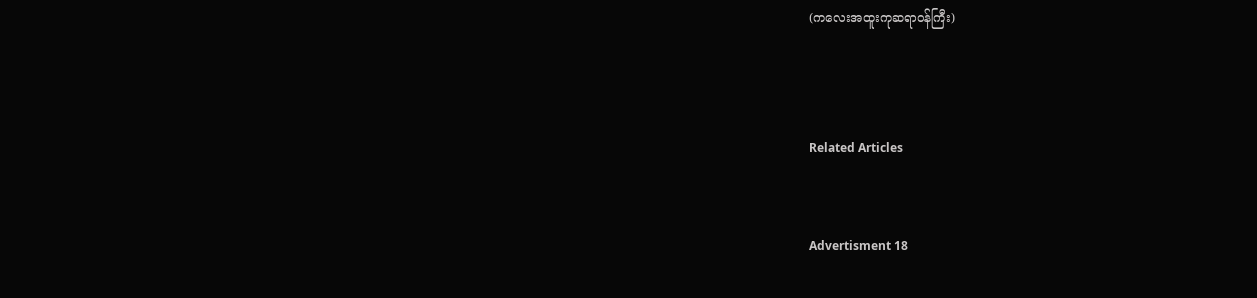(ကလေးအထူးကုဆရာဝန်ကြီး)



Related Articles


Advertisment 18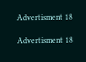Advertisment 18

Advertisment 18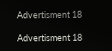Advertisment 18

Advertisment 18